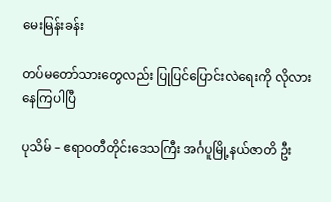မေးမြန်းခန်း

တပ်မတော်သားတွေလည်း ပြုပြင်ပြောင်းလဲရေးကို လိုလားနေကြပါပြီ

ပုသိမ် – ဧရာဝတီတိုင်းဒေသကြီး အင်္ဂပူမြို့နယ်ဇာတိ ဦး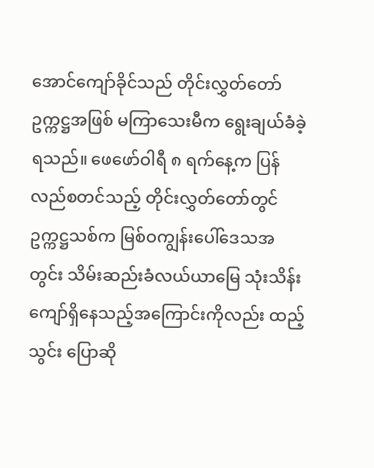အောင်ကျော်ခိုင်သည် တိုင်းလွှတ်တော်ဥက္ကဋ္ဌအဖြစ် မကြာသေးမီက ရွေးချယ်ခံခဲ့ရသည်။ ဖေဖော်ဝါရီ ၈ ရက်နေ့က ပြန်လည်စတင်သည့် တိုင်းလွှတ်တော်တွင် ဥက္ကဋ္ဌသစ်က မြစ်ဝကျွန်းပေါ်ဒေသအတွင်း သိမ်းဆည်းခံလယ်ယာမြေ သုံးသိန်းကျော်ရှိနေသည့်အကြောင်းကိုလည်း ထည့်သွင်း ပြောဆို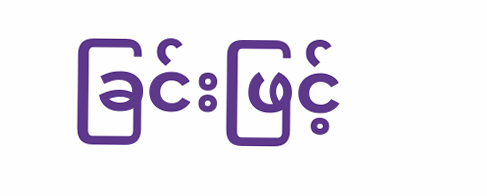ခြင်းဖြင့်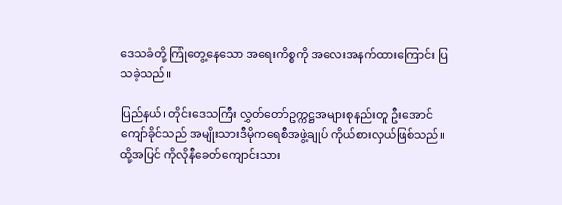ဒေသခံတို့ ကြုံတွေ့နေသော အရေးကိစ္စကို အလေးအနက်ထားကြောင်း ပြသခဲ့သည်။

ပြည်နယ်၊ တိုင်းဒေသကြီး လွှတ်တော်ဥက္ကဋ္ဌအများစုနည်းတူ ဦးအောင်ကျော်ခိုင်သည် အမျိုးသားဒီမိုကရေစီအဖွဲ့ချုပ် ကိုယ်စားလှယ်ဖြစ်သည်။ ထို့အပြင် ကိုလိုနီခေတ်ကျောင်းသား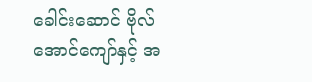ခေါင်းဆောင် ဗိုလ်အောင်ကျော်နှင့် အ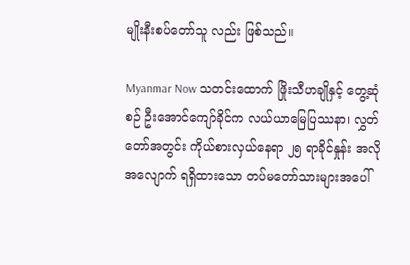မျိုးနီးစပ်တော်သူ လည်း ဖြစ်သည်။

Myanmar Now သတင်းထောက် ဖြိုးသီဟချိုနှင့် တွေ့ဆုံစဉ် ဦးအောင်ကျော်ခိုင်က လယ်ယာမြေပြဿနာ၊ လွှတ်တော်အတွင်း ကိုယ်စားလှယ်နေရာ ၂၅ ရာခိုင်နှုန်း အလိုအလျောက် ရရှိထားသော တပ်မတော်သားများအပေါ်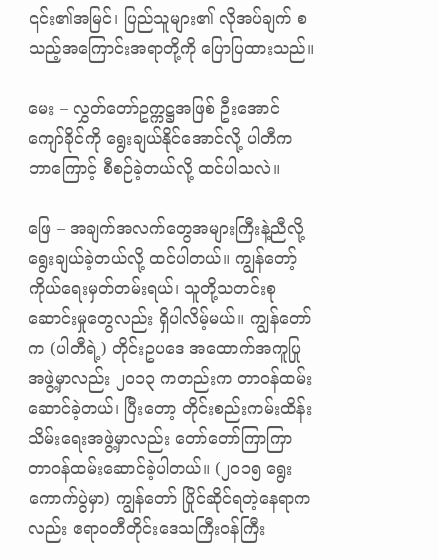၎င်း၏အမြင်၊ ပြည်သူများ၏ လိုအပ်ချက် စသည့်အကြောင်းအရာတို့ကို ပြောပြထားသည်။

မေး – လွှတ်တော်ဥက္ကဋ္ဌအဖြစ် ဦးအောင်ကျော်ခိုင်ကို ရွေးချယ်နိုင်အောင်လို့ ပါတီက ဘာကြောင့် စီစဉ်ခဲ့တယ်လို့ ထင်ပါသလဲ။

ဖြေ – အချက်အလက်တွေအများကြီးနဲ့ညီလို့ ရွေးချယ်ခဲ့တယ်လို့ ထင်ပါတယ်။ ကျွန်တော့် ကိုယ်ရေးမှတ်တမ်းရယ်၊ သူတို့သတင်းစုဆောင်းမှုတွေလည်း ရှိပါလိမ့်မယ်။ ကျွန်တော်က (ပါတီရဲ့) တိုင်းဥပဒေ အထောက်အကူပြုအဖွဲ့မှာလည်း ၂ဝ၁၃ ကတည်းက တာဝန်ထမ်းဆောင်ခဲ့တယ်၊ ပြီးတော့ တိုင်းစည်းကမ်းထိန်းသိမ်းရေးအဖွဲ့မှာလည်း တော်တော်ကြာကြာ တာဝန်ထမ်းဆောင်ခဲ့ပါတယ်။ (၂ဝ၁၅ ရွေးကောက်ပွဲမှာ) ကျွန်တော် ပြိုင်ဆိုင်ရတဲ့နေရာကလည်း ဧရာဝတီတိုင်းဒေသကြီးဝန်ကြီး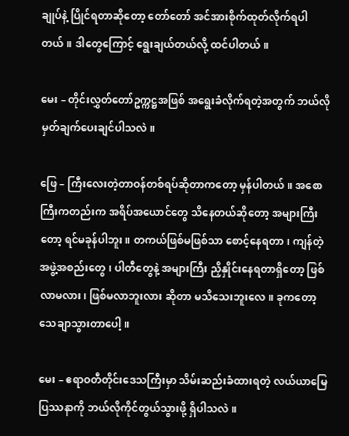ချုပ်နဲ့ ပြိုင်ရတာဆိုတော့ တော်တော် အင်အားစိုက်ထုတ်လိုက်ရပါတယ်။ ဒါတွေကြောင့် ရွေးချယ်တယ်လို့ ထင်ပါတယ်။

မေး – တိုင်းလွှတ်တော်ဥက္ကဋ္ဌအဖြစ် အရွေးခံလိုက်ရတဲ့အတွက် ဘယ်လို မှတ်ချက်ပေးချင်ပါသလဲ။

ဖြေ – ကြီးလေးတဲ့တာဝန်တစ်ရပ်ဆိုတာကတော့ မှန်ပါတယ်။ အစောကြီးကတည်းက အရိပ်အယောင်တွေ သိနေတယ်ဆိုတော့ အများကြီးတော့ ရင်မခုန်ပါဘူး။ တကယ်ဖြစ်မဖြစ်သာ စောင့်နေရတာ၊ ကျန်တဲ့အဖွဲ့အစည်းတွေ၊ ပါတီတွေနဲ့ အများကြီး ညှိနှိုင်းနေရတာရှိတော့ ဖြစ်လာမလား၊ ဖြစ်မလာဘူးလား ဆိုတာ မသိသေးဘူးလေ။ ခုကတော့ သေချာသွားတာပေါ့။

မေး – ဧရာဝတီတိုင်းဒေသကြီးမှာ သိမ်းဆည်းခံထားရတဲ့ လယ်ယာမြေပြဿနာကို ဘယ်လိုကိုင်တွယ်သွားဖို့ ရှိပါသလဲ။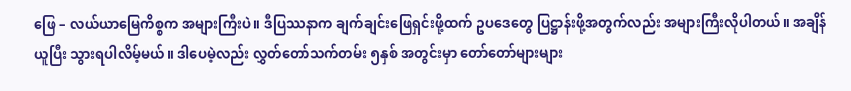ဖြေ – လယ်ယာမြေကိစ္စက အများကြီးပဲ။ ဒီပြဿနာက ချက်ချင်းဖြေရှင်းဖို့ထက် ဥပဒေတွေ ပြဋ္ဌာန်းဖို့အတွက်လည်း အများကြီးလိုပါတယ်။ အချိန်ယူပြီး သွားရပါလိမ့်မယ်။ ဒါပေမဲ့လည်း လွှတ်တော်သက်တမ်း ၅နှစ် အတွင်းမှာ တော်တော်များများ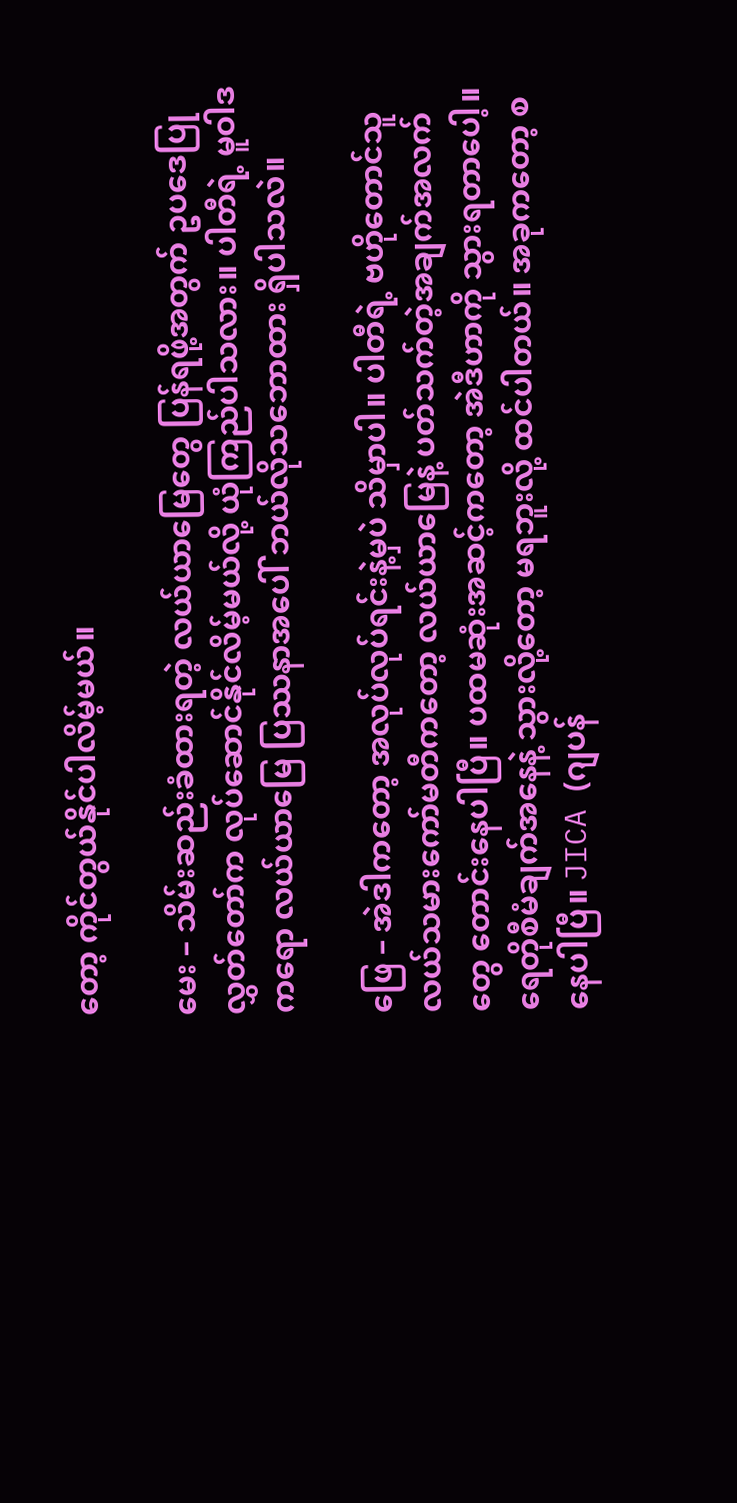တော့ ကိုင်တွယ်နိုင်ပါလိမ့်မယ်။

မေး – သိမ်းဆည်းခံထားရတဲ့ လယ်ယာမြေတွေ ပြန်ရဖို့အတွက် ဥပဒေပြုလွှတ်တော်က လုပ်ဆောင်နိုင်လိမ့်မယ်လို့ ယုံကြည်ပါသလား။ ပါတီရဲ့ မူဝါဒကရော လယ်ယာမြေ ပြဿနာအပေါ် ဘယ်လိုသဘောထား ရှိပါသလဲ။

ဖြေ – အဲဒါကတော့ အလုပ်လုပ်ရင်းနဲ့မှပဲ သိမှာပါ။ ပါတီရဲ့ ဗဟိုတောင်သူလယ်သမားကော်မတီကတော့ လယ်ယာမြေနဲ့ ပတ်သက်တဲ့အချက်အလက်တွေ တောင်းနေပါပြီ။ ပထမဆုံးအဆင့်ကတော့ အဲဒီဟာကို သွားရတာပေါ့။ ရေတိုစီမံချက်အနေနဲ့ သွားလို့တော့ မရဘူးလို့ ထင်ပါတယ်။ အခုကတော့ စနေပါပြီ။ JICA (ဂျပန်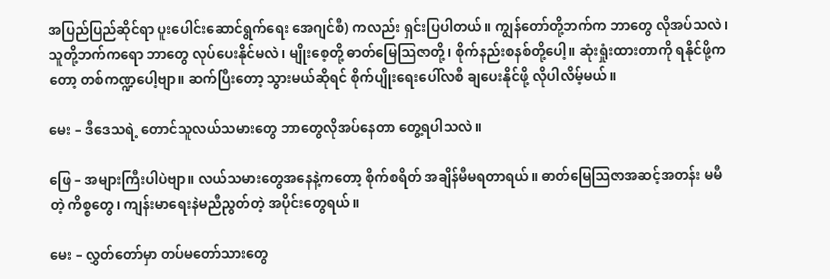အပြည်ပြည်ဆိုင်ရာ ပူးပေါင်းဆောင်ရွက်ရေး အေဂျင်စီ) ကလည်း ရှင်းပြပါတယ်။ ကျွန်တော်တို့ဘက်က ဘာတွေ လိုအပ်သလဲ၊ သူတို့ဘက်ကရော ဘာတွေ လုပ်ပေးနိုင်မလဲ၊ မျိုးစေ့တို့ ဓာတ်မြေသြဇာတို့၊ စိုက်နည်းစနစ်တို့ပေါ့။ ဆုံးရှုံးထားတာကို ရနိုင်ဖို့ကတော့ တစ်ကဏ္ဍပေါ့ဗျာ။ ဆက်ပြီးတော့ သွားမယ်ဆိုရင် စိုက်ပျိုးရေးပေါ်လစီ ချပေးနိုင်ဖို့ လိုပါလိမ့်မယ်။

မေး – ဒီဒေသရဲ့ တောင်သူလယ်သမားတွေ ဘာတွေလိုအပ်နေတာ တွေ့ရပါသလဲ။

ဖြေ – အများကြီးပါပဲဗျာ။ လယ်သမားတွေအနေနဲ့ကတော့ စိုက်စရိတ် အချိန်မီမရတာရယ်။ ဓာတ်မြေသြဇာအဆင့်အတန်း မမီတဲ့ ကိစ္စတွေ၊ ကျန်းမာရေးနဲမညီညွတ်တဲ့ အပိုင်းတွေရယ်။

မေး – လွှတ်တော်မှာ တပ်မတော်သားတွေ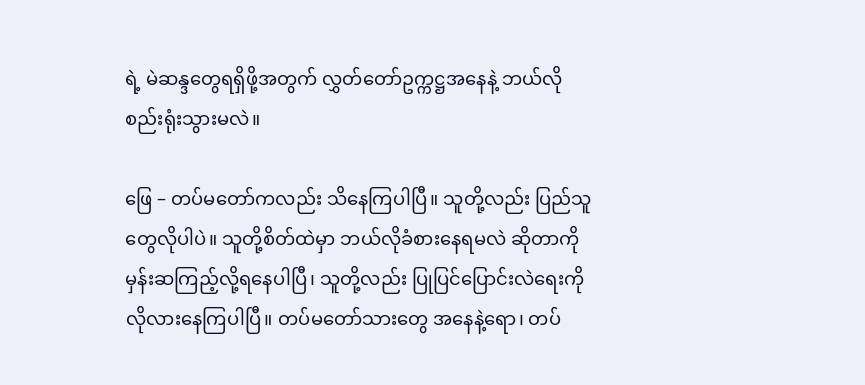ရဲ့ မဲဆန္ဒတွေရရှိဖို့အတွက် လွှတ်တော်ဥက္ကဋ္ဌအနေနဲ့ ဘယ်လို စည်းရုံးသွားမလဲ။

ဖြေ – တပ်မတော်ကလည်း သိနေကြပါပြီ။ သူတို့လည်း ပြည်သူတွေလိုပါပဲ။ သူတို့စိတ်ထဲမှာ ဘယ်လိုခံစားနေရမလဲ ဆိုတာကို မှန်းဆကြည့်လို့ရနေပါပြီ၊ သူတို့လည်း ပြုပြင်ပြောင်းလဲရေးကို လိုလားနေကြပါပြီ။ တပ်မတော်သားတွေ အနေနဲ့ရော၊ တပ်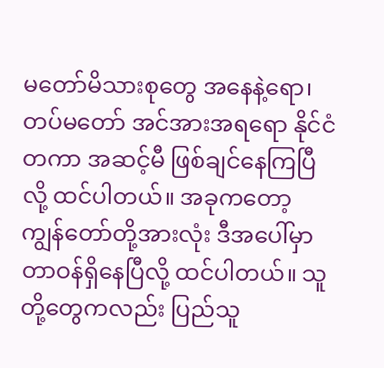မတော်မိသားစုတွေ အနေနဲ့ရော၊ တပ်မတော် အင်အားအရရော နိုင်ငံတကာ အဆင့်မီ ဖြစ်ချင်နေကြပြီလို့ ထင်ပါတယ်။ အခုကတော့ ကျွန်တော်တို့အားလုံး ဒီအပေါ်မှာ တာဝန်ရှိနေပြီလို့ ထင်ပါတယ်။ သူတို့တွေကလည်း ပြည်သူ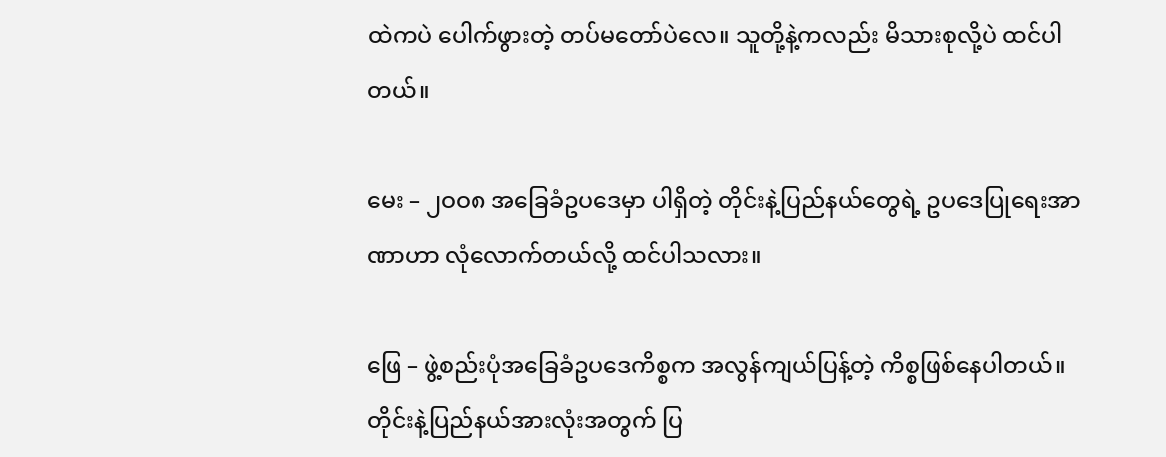ထဲကပဲ ပေါက်ဖွားတဲ့ တပ်မတော်ပဲလေ။ သူတို့နဲ့ကလည်း မိသားစုလို့ပဲ ထင်ပါတယ်။

မေး – ၂ဝဝ၈ အခြေခံဥပဒေမှာ ပါရှိတဲ့ တိုင်းနဲ့ပြည်နယ်တွေရဲ့ ဥပဒေပြုရေးအာဏာဟာ လုံလောက်တယ်လို့ ထင်ပါသလား။

ဖြေ – ဖွဲ့စည်းပုံအခြေခံဥပဒေကိစ္စက အလွန်ကျယ်ပြန့်တဲ့ ကိစ္စဖြစ်နေပါတယ်။ တိုင်းနဲ့ပြည်နယ်အားလုံးအတွက် ပြ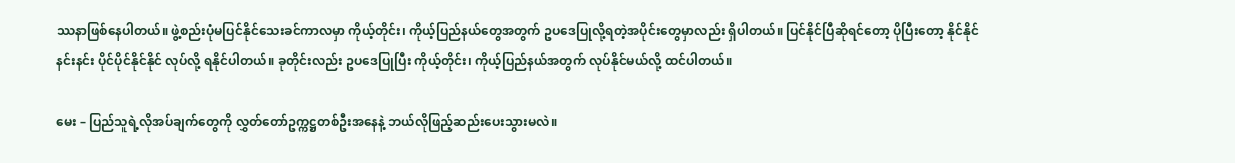ဿနာဖြစ်နေပါတယ်။ ဖွဲ့စည်းပုံမပြင်နိုင်သေးခင်ကာလမှာ ကိုယ့်တိုင်း၊ ကိုယ့်ပြည်နယ်တွေအတွက် ဥပဒေပြုလို့ရတဲ့အပိုင်းတွေမှာလည်း ရှိပါတယ်။ ပြင်နိုင်ပြီဆိုရင်တော့ ပိုပြီးတော့ နိုင်နိုင်နင်းနင်း ပိုင်ပိုင်နိုင်နိုင် လုပ်လို့ ရနိုင်ပါတယ်။ ခုတိုင်းလည်း ဥပဒေပြုပြီး ကိုယ့်တိုင်း၊ ကိုယ့်ပြည်နယ်အတွက် လုပ်နိုင်မယ်လို့ ထင်ပါတယ်။

မေး – ပြည်သူရဲ့လိုအပ်ချက်တွေကို လွှတ်တော်ဥက္ကဋ္ဌတစ်ဦးအနေနဲ့ ဘယ်လိုဖြည့်ဆည်းပေးသွားမလဲ။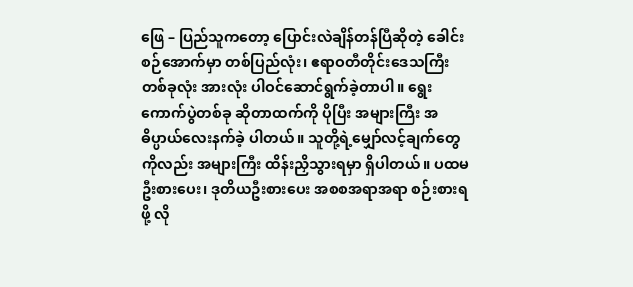ဖြေ – ပြည်သူကတော့ ပြောင်းလဲချိန်တန်ပြီဆိုတဲ့ ခေါင်းစဉ်အောက်မှာ တစ်ပြည်လုံး၊ ဧရာဝတီတိုင်းဒေသကြီး တစ်ခုလုံး အားလုံး ပါဝင်ဆောင်ရွက်ခဲ့တာပါ။ ရွေးကောက်ပွဲတစ်ခု ဆိုတာထက်ကို ပိုပြီး အများကြီး အဓိပ္ပာယ်လေးနက်ခဲ့ ပါတယ်။ သူတို့ရဲ့မျှော်လင့်ချက်တွေကိုလည်း အများကြီး ထိန်းညှိသွားရမှာ ရှိပါတယ်။ ပထမဦးစားပေး၊ ဒုတိယဦးစားပေး အစစအရာအရာ စဉ်းစားရဖို့ လို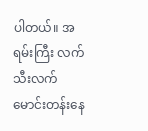ပါတယ်။ အရမ်းကြီး လက်သီးလက်မောင်းတန်းနေ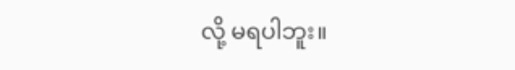လို့ မရပါဘူး။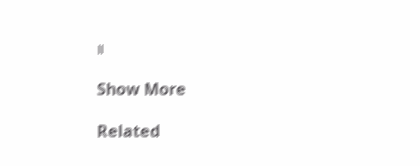။

Show More

Related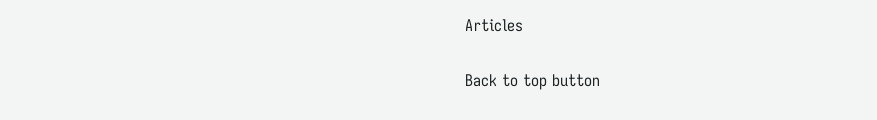Articles

Back to top button